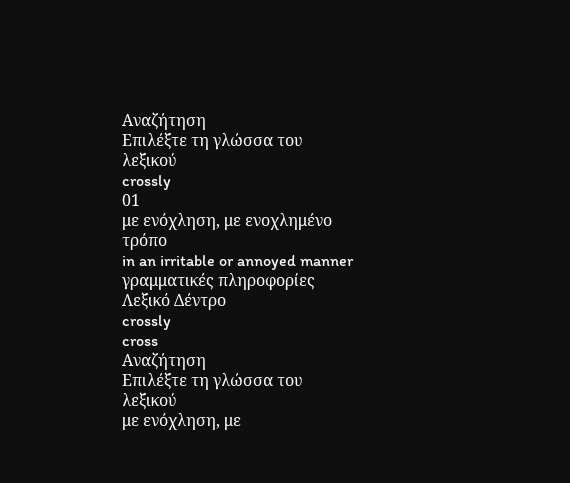Αναζήτηση
Επιλέξτε τη γλώσσα του λεξικού
crossly
01
με ενόχληση, με ενοχλημένο τρόπο
in an irritable or annoyed manner
γραμματικές πληροφορίες
Λεξικό Δέντρο
crossly
cross
Αναζήτηση
Επιλέξτε τη γλώσσα του λεξικού
με ενόχληση, με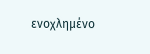ενοχλημένο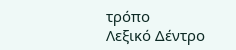τρόπο
Λεξικό Δέντρο